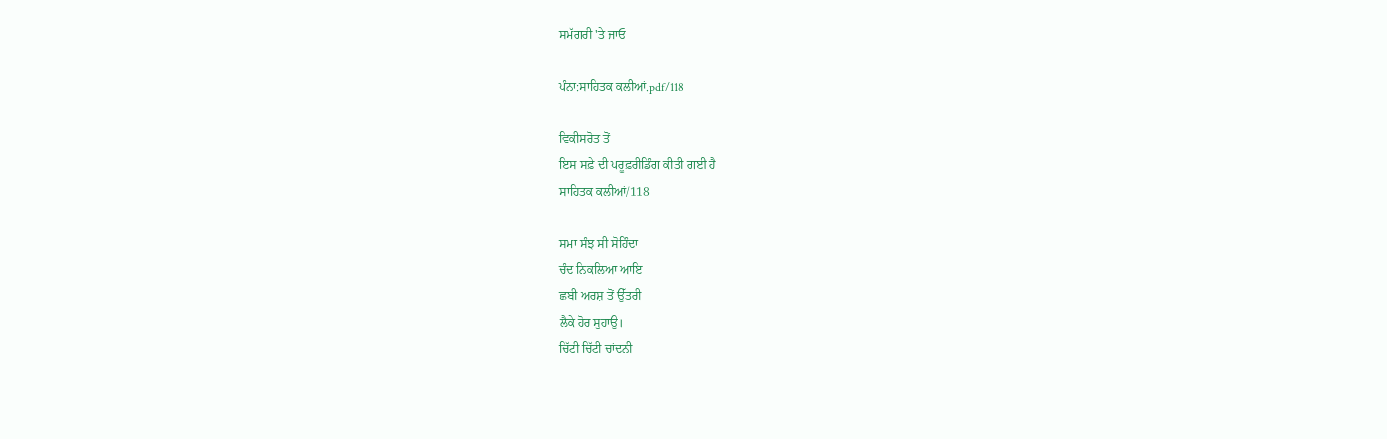ਸਮੱਗਰੀ 'ਤੇ ਜਾਓ

ਪੰਨਾ:ਸਾਹਿਤਕ ਕਲੀਆਂ.pdf/118

ਵਿਕੀਸਰੋਤ ਤੋਂ
ਇਸ ਸਫ਼ੇ ਦੀ ਪਰੂਫ਼ਰੀਡਿੰਗ ਕੀਤੀ ਗਈ ਹੈ
ਸਾਹਿਤਕ ਕਲੀਆਂ/118

ਸਮਾ ਸੰਝ ਸੀ ਸੋਹਿੰਦਾ
ਚੰਦ ਨਿਕਲਿਆ ਆਇ
ਛਬੀ ਅਰਸ਼ ਤੋਂ ਉੱਤਰੀ
ਲੈਕੇ ਹੋਰ ਸੁਹਾਉ।
ਚਿੱਟੀ ਚਿੱਟੀ ਚਾਂਦਨੀ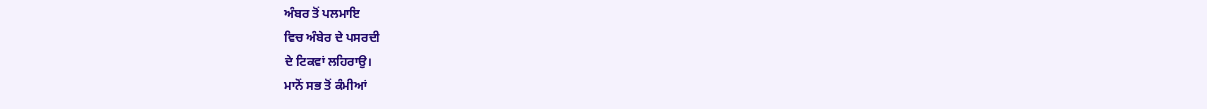ਅੰਬਰ ਤੋਂ ਪਲਮਾਇ
ਵਿਚ ਅੰਬੇਰ ਦੇ ਪਸਰਦੀ
ਦੇ ਟਿਕਵਾਂ ਲਹਿਰਾਉ।
ਮਾਨੋਂ ਸਭ ਤੋਂ ਕੰਮੀਆਂ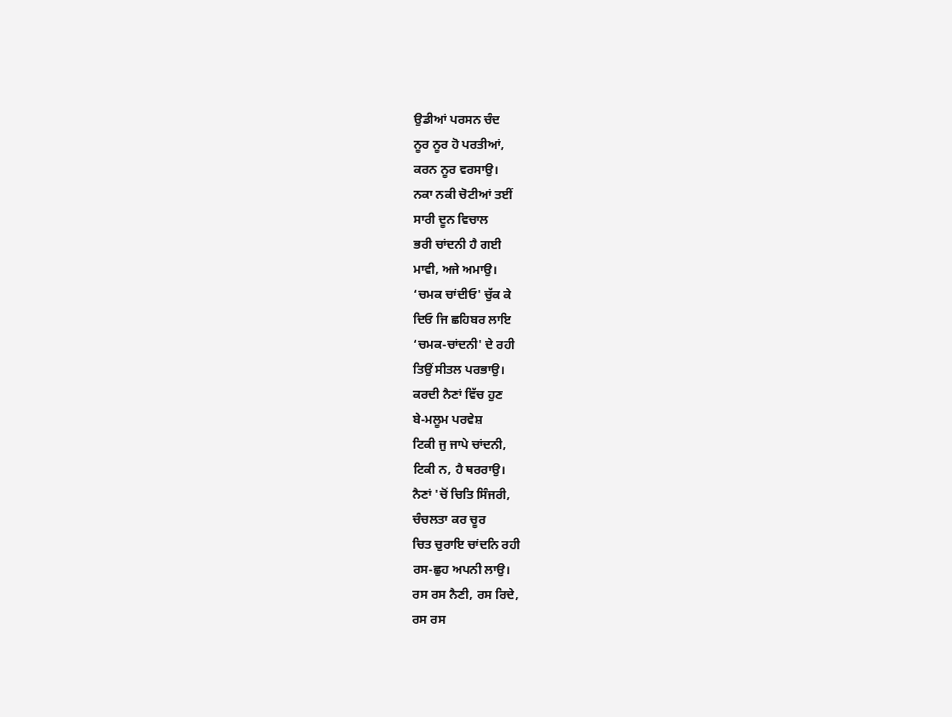ਉਡੀਆਂ ਪਰਸਨ ਚੰਦ
ਨੂਰ ਨੂਰ ਹੋ ਪਰਤੀਆਂ,
ਕਰਨ ਨੂਰ ਵਰਸਾਉ।
ਨਕਾ ਨਕੀ ਚੋਟੀਆਂ ਤਈਂ
ਸਾਰੀ ਦੂਨ ਵਿਚਾਲ
ਭਰੀ ਚਾਂਦਨੀ ਹੈ ਗਈ
ਮਾਵੀ, ਅਜੇ ਅਮਾਉ।
‘ਚਮਕ ਚਾਂਦੀਓ' ਚੁੱਕ ਕੇ
ਦਿਓ ਜਿ ਛਹਿਬਰ ਲਾਇ
‘ਚਮਕ-ਚਾਂਦਨੀ' ਦੇ ਰਹੀ
ਤਿਉਂ ਸੀਤਲ ਪਰਭਾਉ।
ਕਰਦੀ ਨੈਣਾਂ ਵਿੱਚ ਹੁਣ
ਬੇ-ਮਲੂਮ ਪਰਵੇਸ਼
ਟਿਕੀ ਜੁ ਜਾਪੇ ਚਾਂਦਨੀ,
ਟਿਕੀ ਨ, ਹੈ ਥਰਰਾਉ।
ਨੈਣਾਂ 'ਚੋਂ ਚਿਤਿ ਸਿੰਜਰੀ,
ਚੰਚਲਤਾ ਕਰ ਚੂਰ
ਚਿਤ ਚੁਰਾਇ ਚਾਂਦਨਿ ਰਹੀ
ਰਸ-ਛੁਹ ਅਪਨੀ ਲਾਉ।
ਰਸ ਰਸ ਨੈਣੀ, ਰਸ ਰਿਦੇ,
ਰਸ ਰਸ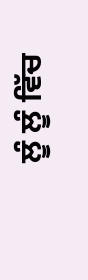ਲੂੰ ਲੂੰ ਵਿੱਚ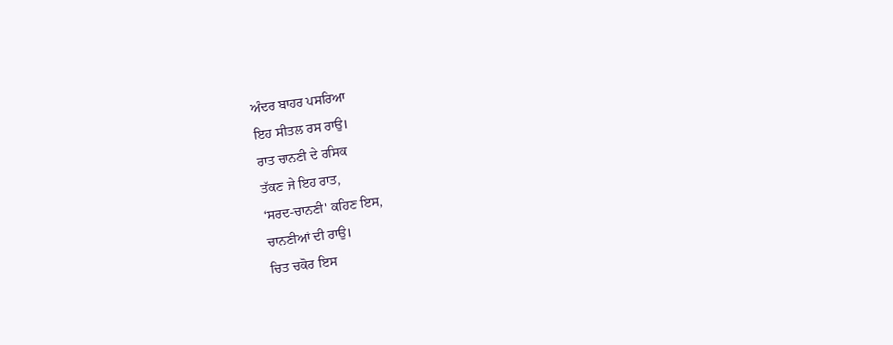ਅੰਦਰ ਬਾਹਰ ਪਸਰਿਆ
ਇਹ ਸੀਤਲ ਰਸ ਰਾਉ।
ਰਾਤ ਚਾਨਣੀ ਦੇ ਰਸਿਕ
ਤੱਕਣ ਜੇ ਇਹ ਰਾਤ,
‘ਸਰਦ-ਚਾਨਣੀ' ਕਹਿਣ ਇਸ,
ਚਾਨਣੀਆਂ ਦੀ ਰਾਉ।
ਚਿਤ ਚਕੋਰ ਇਸ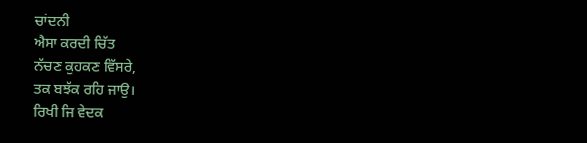ਚਾਂਦਨੀ
ਐਸਾ ਕਰਦੀ ਚਿੱਤ
ਨੱਚਣ ਕੁਹਕਣ ਵਿੱਸਰੇ,
ਤਕ ਬਝੱਕ ਰਹਿ ਜਾਉ।
ਰਿਖੀ ਜਿ ਵੇਦਕ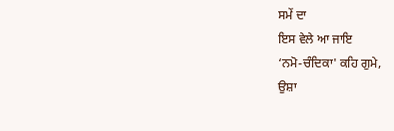ਸਮੇਂ ਦਾ
ਇਸ ਵੇਲੇ ਆ ਜਾਇ
‘ਨਮੋ-ਚੰਦਿਕਾ' ਕਹਿ ਗੁਮੇ,
ਉਸ਼ਾ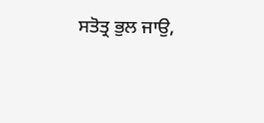ਸਤੋਤ੍ਰ ਭੁਲ ਜਾਉ,